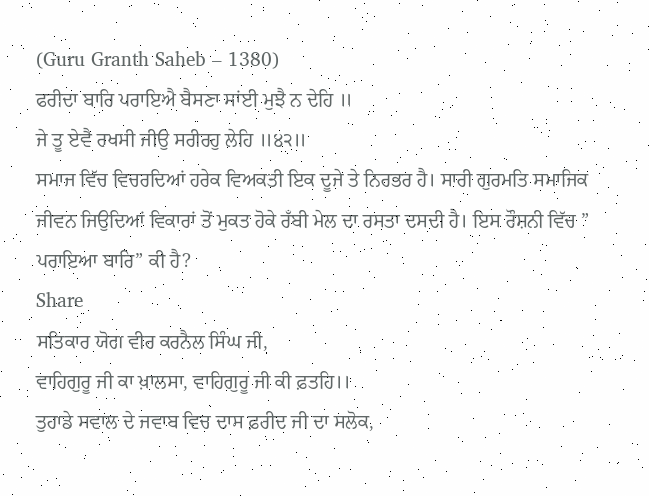(Guru Granth Saheb – 1380)
ਫਰੀਦਾ ਬਾਰਿ ਪਰਾਇਐ ਬੈਸਣਾ ਸਾਂਈ ਮੁਝੈ ਨ ਦੇਹਿ ॥
ਜੇ ਤੂ ਏਵੈ ਰਖਸੀ ਜੀਉ ਸਰੀਰਹੁ ਲੇਹਿ ॥੪੨॥
ਸਮਾਜ ਵਿੱਚ ਵਿਚਰਦਿਆਂ ਹਰੇਕ ਵਿਅਕਤੀ ਇਕ ਦੂਜੇ ਤੇ ਨਿਰਭਰ ਹੈ। ਸਾਰੀ ਗੁਰਮਤਿ ਸਮਾਜਿਕ ਜੀਵਨ ਜਿਉਦਿਆਂ ਵਿਕਾਰਾਂ ਤੋਂ ਮੁਕਤ ਹੋਕੇ ਰਁਬੀ ਮੇਲ ਦਾ ਰਸਤਾ ਦਸਦੀ ਹੈ। ਇਸ ਰੌਸ਼ਨੀ ਵਿੱਚ ” ਪਰਾਇਆ ਬਾਰਿ” ਕੀ ਹੈ?
Share
ਸਤਿਕਾਰ ਯੋਗ ਵੀਰ ਕਰਨੈਲ ਸਿੰਘ ਜੀ,
ਵਾਹਿਗੁਰੂ ਜੀ ਕਾ ਖ਼ਾਲਸਾ, ਵਾਹਿਗੁਰੂ ਜੀ ਕੀ ਫ਼ਤਹਿ।।
ਤੁਹਾਡੇ ਸਵਾਲ ਦੇ ਜਵਾਬ ਵਿਚ ਦਾਸ ਫ਼ਰੀਦ ਜੀ ਦਾ ਸਲੋਕ,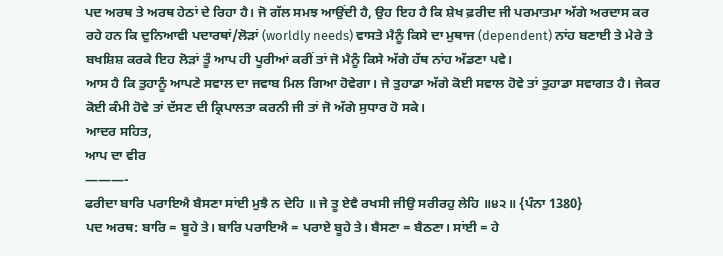ਪਦ ਅਰਥ ਤੇ ਅਰਥ ਹੇਠਾਂ ਦੇ ਰਿਹਾ ਹੈ। ਜੋ ਗੱਲ ਸਮਝ ਆਉਂਦੀ ਹੈ, ਉਹ ਇਹ ਹੈ ਕਿ ਸ਼ੇਖ ਫ਼ਰੀਦ ਜੀ ਪਰਮਾਤਮਾ ਅੱਗੇ ਅਰਦਾਸ ਕਰ ਰਹੇ ਹਨ ਕਿ ਦੁਨਿਆਵੀ ਪਦਾਰਥਾਂ/ਲੋੜਾਂ (worldly needs) ਵਾਸਤੇ ਮੈਨੂੰ ਕਿਸੇ ਦਾ ਮੁਥਾਜ (dependent) ਨਾਂਹ ਬਣਾਈ ਤੇ ਮੇਰੇ ਤੇ ਬਖਸ਼ਿਸ਼ ਕਰਕੇ ਇਹ ਲੋੜਾਂ ਤੂੰ ਆਪ ਹੀ ਪੂਰੀਆਂ ਕਰੀਂ ਤਾਂ ਜੋ ਮੈਨੂੰ ਕਿਸੇ ਅੱਗੇ ਹੱਥ ਨਾਂਹ ਅੱਡਣਾ ਪਵੇ।
ਆਸ ਹੈ ਕਿ ਤੁਹਾਨੂੰ ਆਪਣੇ ਸਵਾਲ ਦਾ ਜਵਾਬ ਮਿਲ ਗਿਆ ਹੋਵੇਗਾ। ਜੇ ਤੁਹਾਡਾ ਅੱਗੇ ਕੋਈ ਸਵਾਲ ਹੋਵੇ ਤਾਂ ਤੁਹਾਡਾ ਸਵਾਗਤ ਹੈ। ਜੇਕਰ ਕੋਈ ਕੰਮੀ ਹੋਵੇ ਤਾਂ ਦੱਸਣ ਦੀ ਕ੍ਰਿਪਾਲਤਾ ਕਰਨੀ ਜੀ ਤਾਂ ਜੋ ਅੱਗੇ ਸੁਧਾਰ ਹੋ ਸਕੇ।
ਆਦਰ ਸਹਿਤ,
ਆਪ ਦਾ ਵੀਰ
———-
ਫਰੀਦਾ ਬਾਰਿ ਪਰਾਇਐ ਬੈਸਣਾ ਸਾਂਈ ਮੁਝੈ ਨ ਦੇਹਿ ॥ ਜੇ ਤੂ ਏਵੈ ਰਖਸੀ ਜੀਉ ਸਰੀਰਹੁ ਲੇਹਿ ॥੪੨॥ {ਪੰਨਾ 1380}
ਪਦ ਅਰਥ: ਬਾਰਿ = ਬੂਹੇ ਤੇ। ਬਾਰਿ ਪਰਾਇਐ = ਪਰਾਏ ਬੂਹੇ ਤੇ। ਬੈਸਣਾ = ਬੈਠਣਾ। ਸਾਂਈ = ਹੇ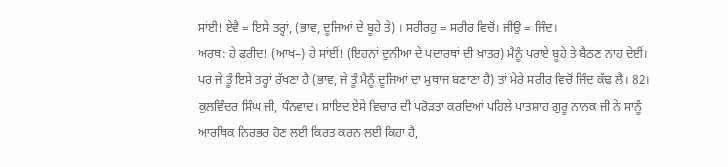ਸਾਂਈ! ਏਵੈ = ਇਸੇ ਤਰ੍ਹਾਂ, (ਭਾਵ, ਦੂਜਿਆਂ ਦੇ ਬੂਹੇ ਤੇ) । ਸਰੀਰਹੁ = ਸਰੀਰ ਵਿਚੋਂ। ਜੀਉ = ਜਿੰਦ।
ਅਰਥ: ਹੇ ਫਰੀਦ! (ਆਖ–) ਹੇ ਸਾਂਈਂ! (ਇਹਨਾਂ ਦੁਨੀਆ ਦੇ ਪਦਾਰਥਾਂ ਦੀ ਖ਼ਾਤਰ) ਮੈਨੂੰ ਪਰਾਏ ਬੂਹੇ ਤੇ ਬੈਠਣ ਨਾਹ ਦੇਈਂ। ਪਰ ਜੇ ਤੂੰ ਇਸੇ ਤਰ੍ਹਾਂ ਰੱਖਣਾ ਹੈ (ਭਾਵ, ਜੇ ਤੂੰ ਮੈਨੂੰ ਦੂਜਿਆਂ ਦਾ ਮੁਥਾਜ ਬਣਾਣਾ ਹੈ) ਤਾਂ ਮੇਰੇ ਸਰੀਰ ਵਿਚੋਂ ਜਿੰਦ ਕੱਢ ਲੈ। 82।
ਕੁਲਵਿੰਦਰ ਸਿੰਘ ਜੀ, ਧੰਨਵਾਦ। ਸ਼ਾਇਦ ਏਸੇ ਵਿਚਾਰ ਦੀ ਪਰੋੜਤਾ ਕਰਦਿਆਂ ਪਹਿਲੇ ਪਾਤਸ਼ਾਹ ਗੁਰੂ ਨਾਨਕ ਜੀ ਨੇ ਸਾਨੂੰ ਆਰਥਿਕ ਨਿਰਭਰ ਹੋਣ ਲਈ ਕਿਰਤ ਕਰਨ ਲਈ ਕਿਹਾ ਹੈ,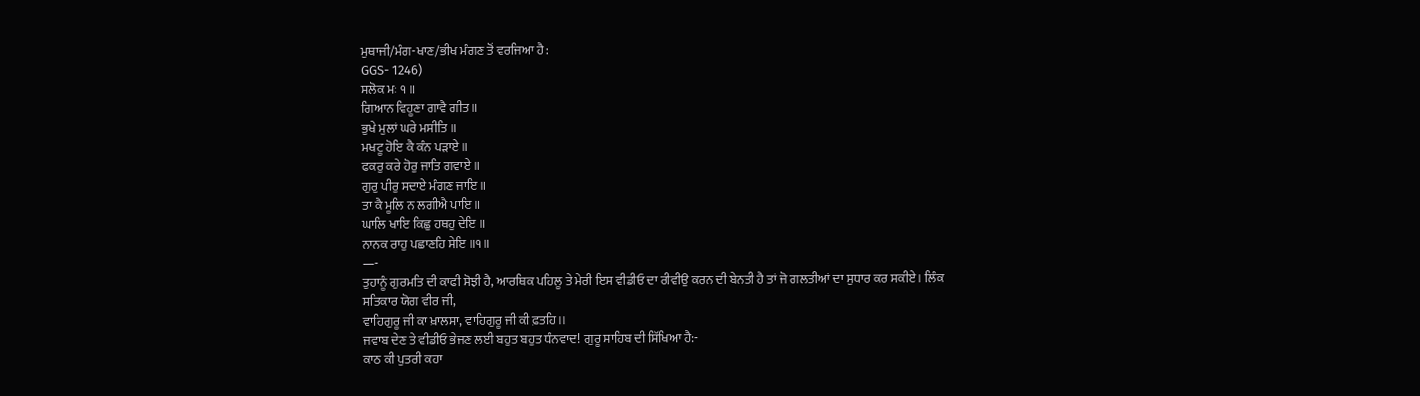ਮੁਥਾਜੀ/ਮੰਗ-ਖਾਣ/ਭੀਖ ਮੰਗਣ ਤੋਂ ਵਰਜਿਆ ਹੈ :
GGS- 1246)
ਸਲੋਕ ਮਃ ੧ ॥
ਗਿਆਨ ਵਿਹੂਣਾ ਗਾਵੈ ਗੀਤ ॥
ਭੁਖੇ ਮੁਲਾਂ ਘਰੇ ਮਸੀਤਿ ॥
ਮਖਟੂ ਹੋਇ ਕੈ ਕੰਨ ਪੜਾਏ ॥
ਫਕਰੁ ਕਰੇ ਹੋਰੁ ਜਾਤਿ ਗਵਾਏ ॥
ਗੁਰੁ ਪੀਰੁ ਸਦਾਏ ਮੰਗਣ ਜਾਇ ॥
ਤਾ ਕੈ ਮੂਲਿ ਨ ਲਗੀਐ ਪਾਇ ॥
ਘਾਲਿ ਖਾਇ ਕਿਛੁ ਹਥਹੁ ਦੇਇ ॥
ਨਾਨਕ ਰਾਹੁ ਪਛਾਣਹਿ ਸੇਇ ॥੧॥
—-
ਤੁਹਾਨੂੰ ਗੁਰਮਤਿ ਦੀ ਕਾਫੀ ਸੋਝੀ ਹੈ, ਆਰਥਿਕ ਪਹਿਲੂ ਤੇ ਮੇਰੀ ਇਸ ਵੀਡੀਓ ਦਾ ਰੀਵੀਉ ਕਰਨ ਦੀ ਬੇਨਤੀ ਹੈ ਤਾਂ ਜੋ ਗਲਤੀਆਂ ਦਾ ਸੁਧਾਰ ਕਰ ਸਕੀਏ। ਲਿੰਕ
ਸਤਿਕਾਰ ਯੋਗ ਵੀਰ ਜੀ,
ਵਾਹਿਗੁਰੂ ਜੀ ਕਾ ਖ਼ਾਲਸਾ, ਵਾਹਿਗੁਰੂ ਜੀ ਕੀ ਫ਼ਤਹਿ।।
ਜਵਾਬ ਦੇਣ ਤੇ ਵੀਡੀਓ ਭੇਜਣ ਲਈ ਬਹੁਤ ਬਹੁਤ ਧੰਨਵਾਦ! ਗੁਰੂ ਸਾਹਿਬ ਦੀ ਸਿੱਖਿਆ ਹੈ:-
ਕਾਠ ਕੀ ਪੁਤਰੀ ਕਹਾ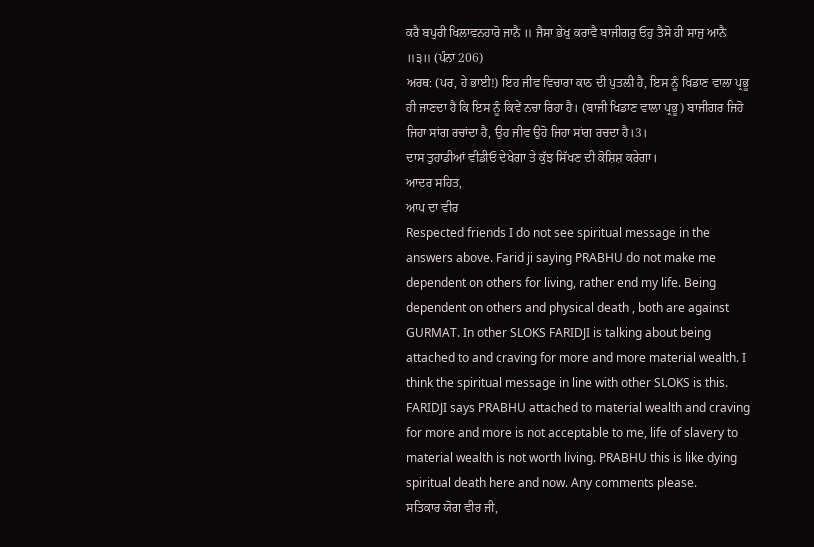ਕਰੈ ਬਪੁਰੀ ਖਿਲਾਵਨਹਾਰੋ ਜਾਨੈ ॥ ਜੈਸਾ ਭੇਖੁ ਕਰਾਵੈ ਬਾਜੀਗਰੁ ਓਹੁ ਤੈਸੋ ਹੀ ਸਾਜੁ ਆਨੈ ॥੩॥ (ਪੰਨਾ 206)
ਅਰਥ: (ਪਰ, ਹੇ ਭਾਈ!) ਇਹ ਜੀਵ ਵਿਚਾਰਾ ਕਾਠ ਦੀ ਪੁਤਲੀ ਹੈ, ਇਸ ਨੂੰ ਖਿਡਾਣ ਵਾਲਾ ਪ੍ਰਭੂ ਹੀ ਜਾਣਦਾ ਹੈ ਕਿ ਇਸ ਨੂੰ ਕਿਵੇਂ ਨਚਾ ਰਿਹਾ ਹੈ। (ਬਾਜੀ ਖਿਡਾਣ ਵਾਲਾ ਪ੍ਰਭੂ) ਬਾਜੀਗਰ ਜਿਹੋ ਜਿਹਾ ਸਾਂਗ ਰਚਾਂਦਾ ਹੈ, ਉਹ ਜੀਵ ਉਹੋ ਜਿਹਾ ਸਾਂਗ ਰਚਦਾ ਹੈ।3।
ਦਾਸ ਤੁਹਾਡੀਆਂ ਵੀਡੀਓ ਦੇਖੇਗਾ ਤੇ ਕੁੱਝ ਸਿੱਖਣ ਦੀ ਕੋਸ਼ਿਸ਼ ਕਰੇਗਾ।
ਆਦਰ ਸਹਿਤ,
ਆਪ ਦਾ ਵੀਰ
Respected friends I do not see spiritual message in the answers above. Farid ji saying PRABHU do not make me dependent on others for living, rather end my life. Being dependent on others and physical death , both are against GURMAT. In other SLOKS FARIDJI is talking about being attached to and craving for more and more material wealth. I think the spiritual message in line with other SLOKS is this. FARIDJI says PRABHU attached to material wealth and craving for more and more is not acceptable to me, life of slavery to material wealth is not worth living. PRABHU this is like dying spiritual death here and now. Any comments please.
ਸਤਿਕਾਰ ਯੋਗ ਵੀਰ ਜੀ,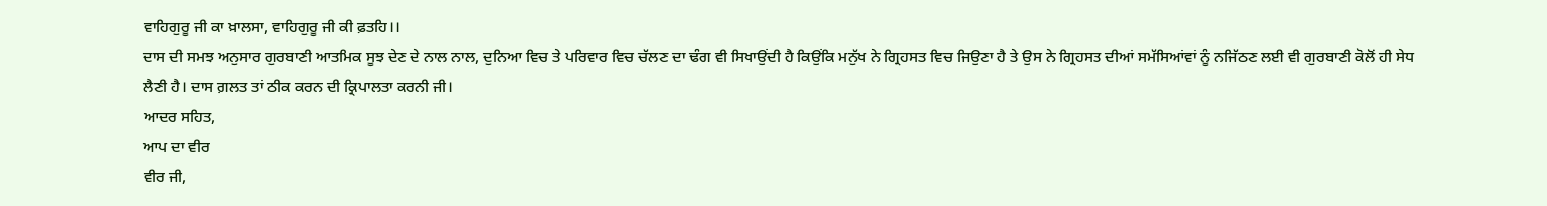ਵਾਹਿਗੁਰੂ ਜੀ ਕਾ ਖ਼ਾਲਸਾ, ਵਾਹਿਗੁਰੂ ਜੀ ਕੀ ਫ਼ਤਹਿ।।
ਦਾਸ ਦੀ ਸਮਝ ਅਨੁਸਾਰ ਗੁਰਬਾਣੀ ਆਤਮਿਕ ਸੂਝ ਦੇਣ ਦੇ ਨਾਲ ਨਾਲ, ਦੁਨਿਆ ਵਿਚ ਤੇ ਪਰਿਵਾਰ ਵਿਚ ਚੱਲਣ ਦਾ ਢੰਗ ਵੀ ਸਿਖਾਉਂਦੀ ਹੈ ਕਿਉਂਕਿ ਮਨੁੱਖ ਨੇ ਗ੍ਰਿਹਸਤ ਵਿਚ ਜਿਉਣਾ ਹੈ ਤੇ ਉਸ ਨੇ ਗ੍ਰਿਹਸਤ ਦੀਆਂ ਸਮੱਸਿਆਂਵਾਂ ਨੂੰ ਨਜਿੱਠਣ ਲਈ ਵੀ ਗੁਰਬਾਣੀ ਕੋਲੋਂ ਹੀ ਸੇਧ ਲੈਣੀ ਹੈ। ਦਾਸ ਗ਼ਲਤ ਤਾਂ ਠੀਕ ਕਰਨ ਦੀ ਕ੍ਰਿਪਾਲਤਾ ਕਰਨੀ ਜੀ।
ਆਦਰ ਸਹਿਤ,
ਆਪ ਦਾ ਵੀਰ
ਵੀਰ ਜੀ,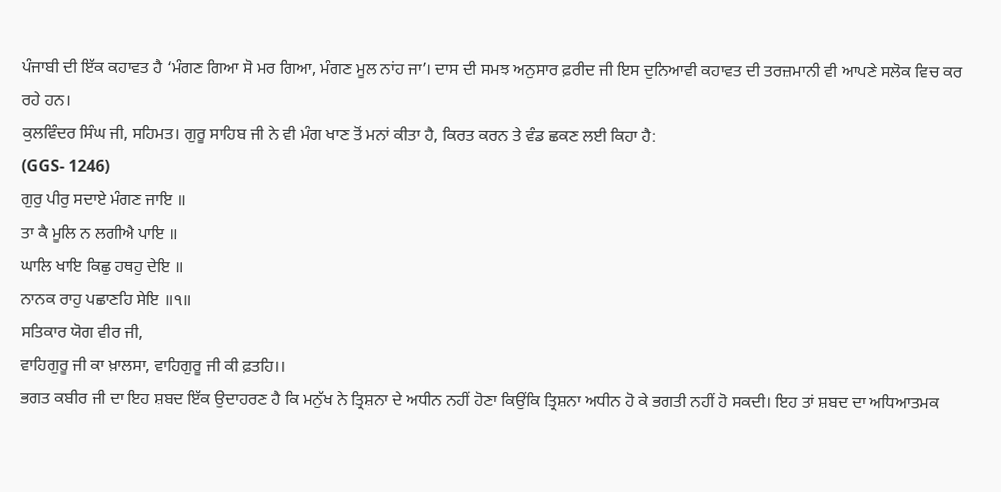ਪੰਜਾਬੀ ਦੀ ਇੱਕ ਕਹਾਵਤ ਹੈ ‘ਮੰਗਣ ਗਿਆ ਸੋ ਮਰ ਗਿਆ, ਮੰਗਣ ਮੂਲ ਨਾਂਹ ਜਾ’। ਦਾਸ ਦੀ ਸਮਝ ਅਨੁਸਾਰ ਫ਼ਰੀਦ ਜੀ ਇਸ ਦੁਨਿਆਵੀ ਕਹਾਵਤ ਦੀ ਤਰਜ਼ਮਾਨੀ ਵੀ ਆਪਣੇ ਸਲੋਕ ਵਿਚ ਕਰ ਰਹੇ ਹਨ।
ਕੁਲਵਿੰਦਰ ਸਿੰਘ ਜੀ, ਸਹਿਮਤ। ਗੁਰੂ ਸਾਹਿਬ ਜੀ ਨੇ ਵੀ ਮੰਗ ਖਾਣ ਤੋਂ ਮਨਾਂ ਕੀਤਾ ਹੈ, ਕਿਰਤ ਕਰਨ ਤੇ ਵੰਡ ਛਕਣ ਲਈ ਕਿਹਾ ਹੈ:
(GGS- 1246)
ਗੁਰੁ ਪੀਰੁ ਸਦਾਏ ਮੰਗਣ ਜਾਇ ॥
ਤਾ ਕੈ ਮੂਲਿ ਨ ਲਗੀਐ ਪਾਇ ॥
ਘਾਲਿ ਖਾਇ ਕਿਛੁ ਹਥਹੁ ਦੇਇ ॥
ਨਾਨਕ ਰਾਹੁ ਪਛਾਣਹਿ ਸੇਇ ॥੧॥
ਸਤਿਕਾਰ ਯੋਗ ਵੀਰ ਜੀ,
ਵਾਹਿਗੁਰੂ ਜੀ ਕਾ ਖ਼ਾਲਸਾ, ਵਾਹਿਗੁਰੂ ਜੀ ਕੀ ਫ਼ਤਹਿ।।
ਭਗਤ ਕਬੀਰ ਜੀ ਦਾ ਇਹ ਸ਼ਬਦ ਇੱਕ ਉਦਾਹਰਣ ਹੈ ਕਿ ਮਨੁੱਖ ਨੇ ਤ੍ਰਿਸ਼ਨਾ ਦੇ ਅਧੀਨ ਨਹੀਂ ਹੋਣਾ ਕਿਉਂਕਿ ਤ੍ਰਿਸ਼ਨਾ ਅਧੀਨ ਹੋ ਕੇ ਭਗਤੀ ਨਹੀਂ ਹੋ ਸਕਦੀ। ਇਹ ਤਾਂ ਸ਼ਬਦ ਦਾ ਅਧਿਆਤਮਕ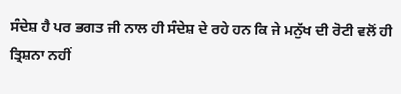ਸੰਦੇਸ਼ ਹੈ ਪਰ ਭਗਤ ਜੀ ਨਾਲ ਹੀ ਸੰਦੇਸ਼ ਦੇ ਰਹੇ ਹਨ ਕਿ ਜੇ ਮਨੁੱਖ ਦੀ ਰੋਟੀ ਵਲੋਂ ਹੀ ਤ੍ਰਿਸ਼ਨਾ ਨਹੀਂ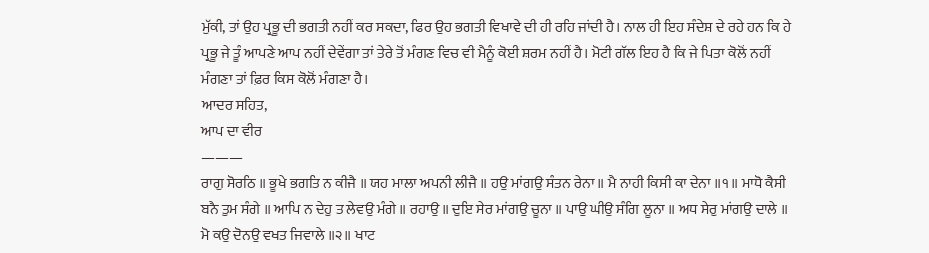ਮੁੱਕੀ, ਤਾਂ ਉਹ ਪ੍ਰਭੂ ਦੀ ਭਗਤੀ ਨਹੀਂ ਕਰ ਸਕਦਾ, ਫਿਰ ਉਹ ਭਗਤੀ ਵਿਖਾਵੇ ਦੀ ਹੀ ਰਹਿ ਜਾਂਦੀ ਹੈ। ਨਾਲ ਹੀ ਇਹ ਸੰਦੇਸ਼ ਦੇ ਰਹੇ ਹਨ ਕਿ ਹੇ ਪ੍ਰਭੂ ਜੇ ਤੂੰ ਆਪਣੇ ਆਪ ਨਹੀਂ ਦੇਵੇਂਗਾ ਤਾਂ ਤੇਰੇ ਤੋਂ ਮੰਗਣ ਵਿਚ ਵੀ ਮੈਨੂੰ ਕੋਈ ਸ਼ਰਮ ਨਹੀਂ ਹੈ। ਮੋਟੀ ਗੱਲ ਇਹ ਹੈ ਕਿ ਜੇ ਪਿਤਾ ਕੋਲੋਂ ਨਹੀਂ ਮੰਗਣਾ ਤਾਂ ਫ਼ਿਰ ਕਿਸ ਕੋਲੋਂ ਮੰਗਣਾ ਹੈ।
ਆਦਰ ਸਹਿਤ,
ਆਪ ਦਾ ਵੀਰ
———
ਰਾਗੁ ਸੋਰਠਿ ॥ ਭੂਖੇ ਭਗਤਿ ਨ ਕੀਜੈ ॥ ਯਹ ਮਾਲਾ ਅਪਨੀ ਲੀਜੈ ॥ ਹਉ ਮਾਂਗਉ ਸੰਤਨ ਰੇਨਾ ॥ ਮੈ ਨਾਹੀ ਕਿਸੀ ਕਾ ਦੇਨਾ ॥੧॥ ਮਾਧੋ ਕੈਸੀ ਬਨੈ ਤੁਮ ਸੰਗੇ ॥ ਆਪਿ ਨ ਦੇਹੁ ਤ ਲੇਵਉ ਮੰਗੇ ॥ ਰਹਾਉ ॥ ਦੁਇ ਸੇਰ ਮਾਂਗਉ ਚੂਨਾ ॥ ਪਾਉ ਘੀਉ ਸੰਗਿ ਲੂਨਾ ॥ ਅਧ ਸੇਰੁ ਮਾਂਗਉ ਦਾਲੇ ॥ ਮੋ ਕਉ ਦੋਨਉ ਵਖਤ ਜਿਵਾਲੇ ॥੨॥ ਖਾਟ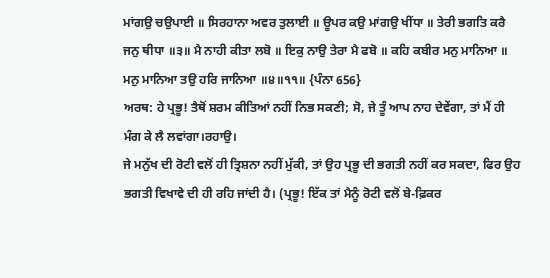ਮਾਂਗਉ ਚਉਪਾਈ ॥ ਸਿਰਹਾਨਾ ਅਵਰ ਤੁਲਾਈ ॥ ਊਪਰ ਕਉ ਮਾਂਗਉ ਖੀਂਧਾ ॥ ਤੇਰੀ ਭਗਤਿ ਕਰੈ ਜਨੁ ਥੀਧਾ ॥੩॥ ਮੈ ਨਾਹੀ ਕੀਤਾ ਲਬੋ ॥ ਇਕੁ ਨਾਉ ਤੇਰਾ ਮੈ ਫਬੋ ॥ ਕਹਿ ਕਬੀਰ ਮਨੁ ਮਾਨਿਆ ॥ ਮਨੁ ਮਾਨਿਆ ਤਉ ਹਰਿ ਜਾਨਿਆ ॥੪॥੧੧॥ {ਪੰਨਾ 656}
ਅਰਥ: ਹੇ ਪ੍ਰਭੂ! ਤੈਥੋਂ ਸ਼ਰਮ ਕੀਤਿਆਂ ਨਹੀਂ ਨਿਭ ਸਕਣੀ; ਸੋ, ਜੇ ਤੂੰ ਆਪ ਨਾਹ ਦੇਵੇਂਗਾ, ਤਾਂ ਮੈਂ ਹੀ ਮੰਗ ਕੇ ਲੈ ਲਵਾਂਗਾ।ਰਹਾਉ।
ਜੇ ਮਨੁੱਖ ਦੀ ਰੋਟੀ ਵਲੋਂ ਹੀ ਤ੍ਰਿਸ਼ਨਾ ਨਹੀਂ ਮੁੱਕੀ, ਤਾਂ ਉਹ ਪ੍ਰਭੂ ਦੀ ਭਗਤੀ ਨਹੀਂ ਕਰ ਸਕਦਾ, ਫਿਰ ਉਹ ਭਗਤੀ ਵਿਖਾਵੇ ਦੀ ਹੀ ਰਹਿ ਜਾਂਦੀ ਹੈ। (ਪ੍ਰਭੂ! ਇੱਕ ਤਾਂ ਮੈਨੂੰ ਰੋਟੀ ਵਲੋਂ ਬੇ-ਫ਼ਿਕਰ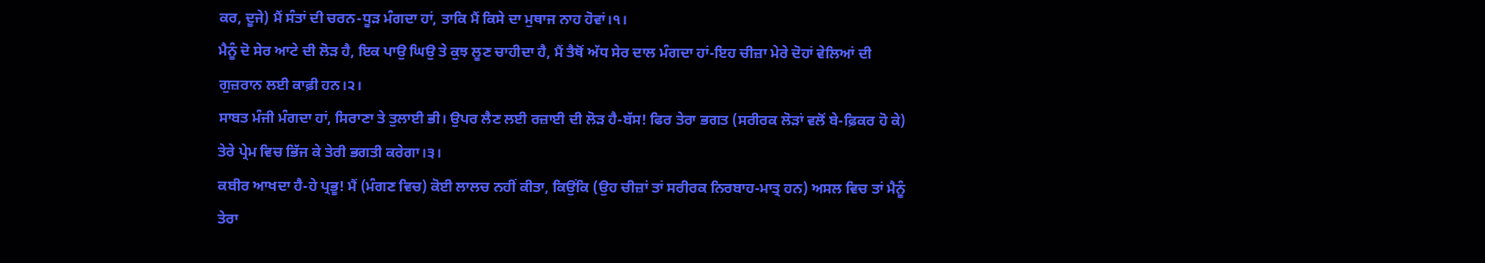ਕਰ, ਦੂਜੇ) ਮੈਂ ਸੰਤਾਂ ਦੀ ਚਰਨ-ਧੂੜ ਮੰਗਦਾ ਹਾਂ, ਤਾਕਿ ਮੈਂ ਕਿਸੇ ਦਾ ਮੁਥਾਜ ਨਾਹ ਹੋਵਾਂ।੧।
ਮੈਨੂੰ ਦੋ ਸੇਰ ਆਟੇ ਦੀ ਲੋੜ ਹੈ, ਇਕ ਪਾਉ ਘਿਉ ਤੇ ਕੁਝ ਲੂਣ ਚਾਹੀਦਾ ਹੈ, ਮੈਂ ਤੈਥੋਂ ਅੱਧ ਸੇਰ ਦਾਲ ਮੰਗਦਾ ਹਾਂ-ਇਹ ਚੀਜ਼ਾ ਮੇਰੇ ਦੋਹਾਂ ਵੇਲਿਆਂ ਦੀ ਗੁਜ਼ਰਾਨ ਲਈ ਕਾਫ਼ੀ ਹਨ।੨।
ਸਾਬਤ ਮੰਜੀ ਮੰਗਦਾ ਹਾਂ, ਸਿਰਾਣਾ ਤੇ ਤੁਲਾਈ ਭੀ। ਉਪਰ ਲੈਣ ਲਈ ਰਜ਼ਾਈ ਦੀ ਲੋੜ ਹੈ-ਬੱਸ! ਫਿਰ ਤੇਰਾ ਭਗਤ (ਸਰੀਰਕ ਲੋੜਾਂ ਵਲੋਂ ਬੇ-ਫ਼ਿਕਰ ਹੋ ਕੇ) ਤੇਰੇ ਪ੍ਰੇਮ ਵਿਚ ਭਿੱਜ ਕੇ ਤੇਰੀ ਭਗਤੀ ਕਰੇਗਾ।੩।
ਕਬੀਰ ਆਖਦਾ ਹੈ-ਹੇ ਪ੍ਰਭੂ! ਮੈਂ (ਮੰਗਣ ਵਿਚ) ਕੋਈ ਲਾਲਚ ਨਹੀਂ ਕੀਤਾ, ਕਿਉਂਕਿ (ਉਹ ਚੀਜ਼ਾਂ ਤਾਂ ਸਰੀਰਕ ਨਿਰਬਾਹ-ਮਾਤ੍ਰ ਹਨ) ਅਸਲ ਵਿਚ ਤਾਂ ਮੈਨੂੰ ਤੇਰਾ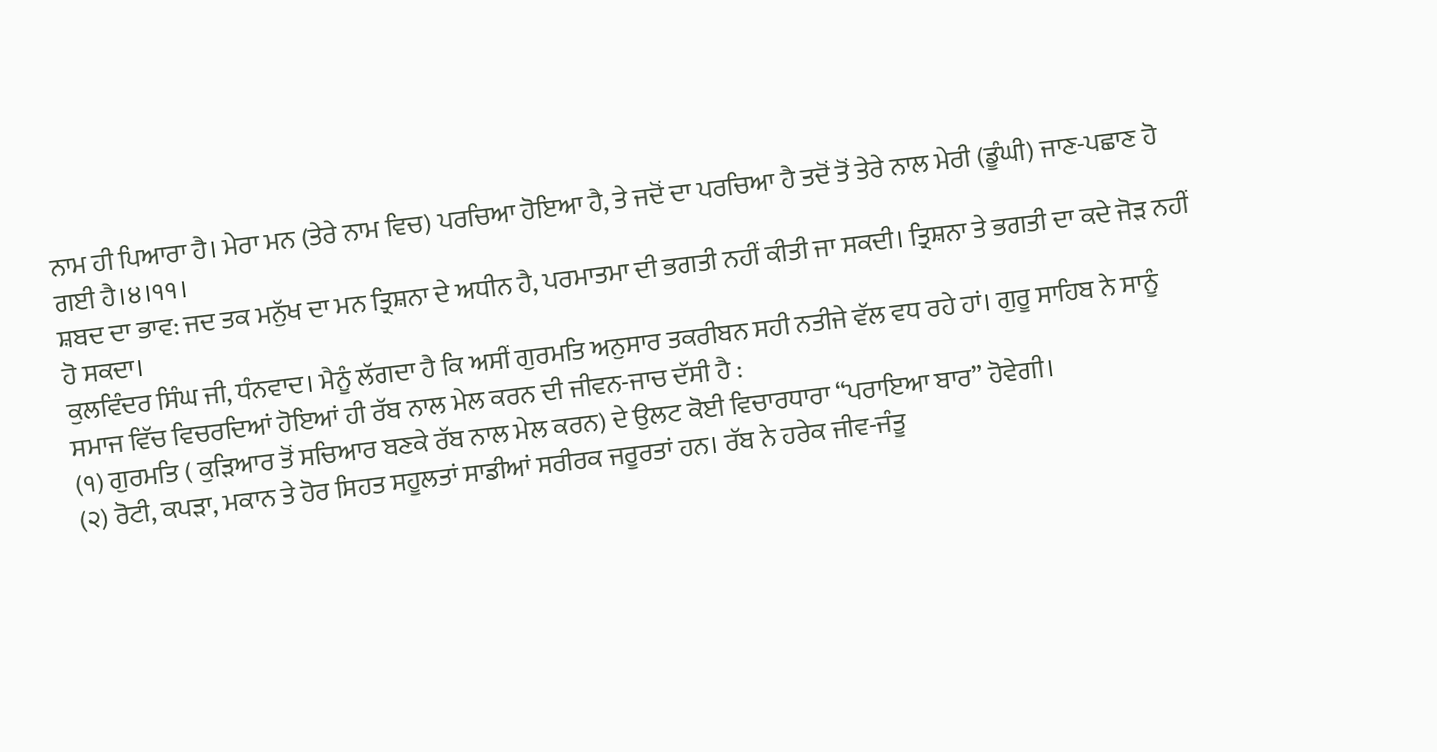ਨਾਮ ਹੀ ਪਿਆਰਾ ਹੈ। ਮੇਰਾ ਮਨ (ਤੇਰੇ ਨਾਮ ਵਿਚ) ਪਰਚਿਆ ਹੋਇਆ ਹੈ, ਤੇ ਜਦੋਂ ਦਾ ਪਰਚਿਆ ਹੈ ਤਦੋਂ ਤੋਂ ਤੇਰੇ ਨਾਲ ਮੇਰੀ (ਡੂੰਘੀ) ਜਾਣ-ਪਛਾਣ ਹੋ ਗਈ ਹੈ।੪।੧੧।
ਸ਼ਬਦ ਦਾ ਭਾਵ: ਜਦ ਤਕ ਮਨੁੱਖ ਦਾ ਮਨ ਤ੍ਰਿਸ਼ਨਾ ਦੇ ਅਧੀਨ ਹੈ, ਪਰਮਾਤਮਾ ਦੀ ਭਗਤੀ ਨਹੀਂ ਕੀਤੀ ਜਾ ਸਕਦੀ। ਤ੍ਰਿਸ਼ਨਾ ਤੇ ਭਗਤੀ ਦਾ ਕਦੇ ਜੋੜ ਨਹੀਂ ਹੋ ਸਕਦਾ।
ਕੁਲਵਿੰਦਰ ਸਿੰਘ ਜੀ, ਧੰਨਵਾਦ। ਮੈਨੂੰ ਲੱਗਦਾ ਹੈ ਕਿ ਅਸੀਂ ਗੁਰਮਤਿ ਅਨੁਸਾਰ ਤਕਰੀਬਨ ਸਹੀ ਨਤੀਜੇ ਵੱਲ ਵਧ ਰਹੇ ਹਾਂ। ਗੁਰੂ ਸਾਹਿਬ ਨੇ ਸਾਨੂੰ ਸਮਾਜ ਵਿੱਚ ਵਿਚਰਦਿਆਂ ਹੋਇਆਂ ਹੀ ਰੱਬ ਨਾਲ ਮੇਲ ਕਰਨ ਦੀ ਜੀਵਨ-ਜਾਚ ਦੱਸੀ ਹੈ :
(੧) ਗੁਰਮਤਿ ( ਕੁੜਿਆਰ ਤੋਂ ਸਚਿਆਰ ਬਣਕੇ ਰੱਬ ਨਾਲ ਮੇਲ ਕਰਨ) ਦੇ ਉਲਟ ਕੋਈ ਵਿਚਾਰਧਾਰਾ “ਪਰਾਇਆ ਬਾਰ” ਹੋਵੇਗੀ।
(੨) ਰੋਟੀ, ਕਪੜਾ, ਮਕਾਨ ਤੇ ਹੋਰ ਸਿਹਤ ਸਹੂਲਤਾਂ ਸਾਡੀਆਂ ਸਰੀਰਕ ਜਰੂਰਤਾਂ ਹਨ। ਰੱਬ ਨੇ ਹਰੇਕ ਜੀਵ-ਜੰਤੂ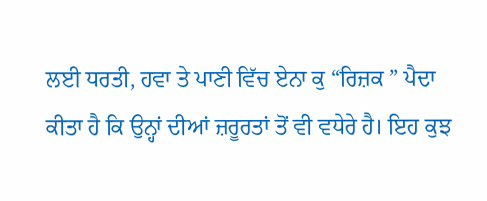ਲਈ ਧਰਤੀ, ਹਵਾ ਤੇ ਪਾਣੀ ਵਿੱਚ ਏਨਾ ਕੁ “ਰਿਜ਼ਕ ” ਪੈਦਾ ਕੀਤਾ ਹੈ ਕਿ ਉਨ੍ਹਾਂ ਦੀਆਂ ਜ਼ਰੂਰਤਾਂ ਤੋਂ ਵੀ ਵਧੇਰੇ ਹੈ। ਇਹ ਕੁਝ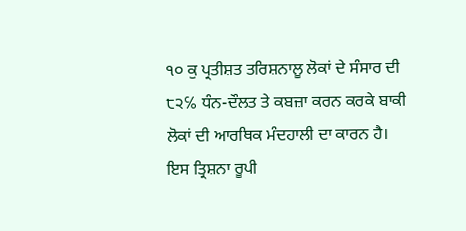੧੦ ਕੁ ਪ੍ਰਤੀਸ਼ਤ ਤਰਿਸ਼ਨਾਲੂ ਲੋਕਾਂ ਦੇ ਸੰਸਾਰ ਦੀ ੮੨℅ ਧੰਨ-ਦੌਲਤ ਤੇ ਕਬਜ਼ਾ ਕਰਨ ਕਰਕੇ ਬਾਕੀ ਲੋਕਾਂ ਦੀ ਆਰਥਿਕ ਮੰਦਹਾਲੀ ਦਾ ਕਾਰਨ ਹੈ। ਇਸ ਤ੍ਰਿਸ਼ਨਾ ਰੂਪੀ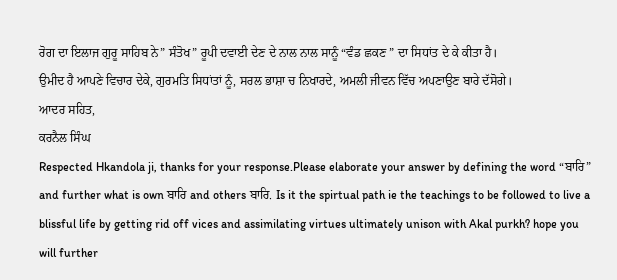ਰੋਗ ਦਾ ਇਲਾਜ ਗੁਰੂ ਸਾਹਿਬ ਨੇ” ਸੰਤੋਖ” ਰੂਪੀ ਦਵਾਈ ਦੇਣ ਦੇ ਨਾਲ ਨਾਲ ਸਾਨੂੰ “ਵੰਡ ਛਕਣ ” ਦਾ ਸਿਧਾਂਤ ਦੇ ਕੇ ਕੀਤਾ ਹੈ।
ਉਮੀਦ ਹੈ ਆਪਣੇ ਵਿਚਾਰ ਦੇਕੇ, ਗੁਰਮਤਿ ਸਿਧਾਂਤਾਂ ਨੂੰ, ਸਰਲ ਭਾਸ਼ਾ ਚ ਨਿਖਾਰਦੇ, ਅਮਲੀ ਜੀਵਨ ਵਿੱਚ ਅਪਣਾਉਣ ਬਾਰੇ ਦੱਸੋਗੇ।
ਆਦਰ ਸਹਿਤ,
ਕਰਨੈਲ ਸਿੰਘ
Respected Hkandola ji, thanks for your response.Please elaborate your answer by defining the word “ਬਾਰਿ” and further what is own ਬਾਰਿ and others ਬਾਰਿ. Is it the spirtual path ie the teachings to be followed to live a blissful life by getting rid off vices and assimilating virtues ultimately unison with Akal purkh? hope you will further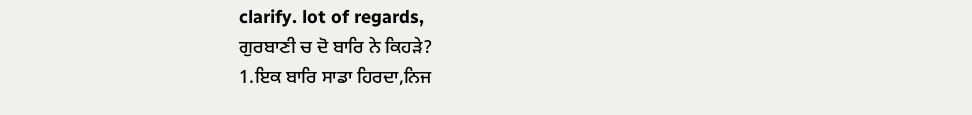clarify. lot of regards,
ਗੁਰਬਾਣੀ ਚ ਦੋ ਬਾਰਿ ਨੇ ਕਿਹੜੇ?
1.ਇਕ ਬਾਰਿ ਸਾਡਾ ਹਿਰਦਾ,ਨਿਜ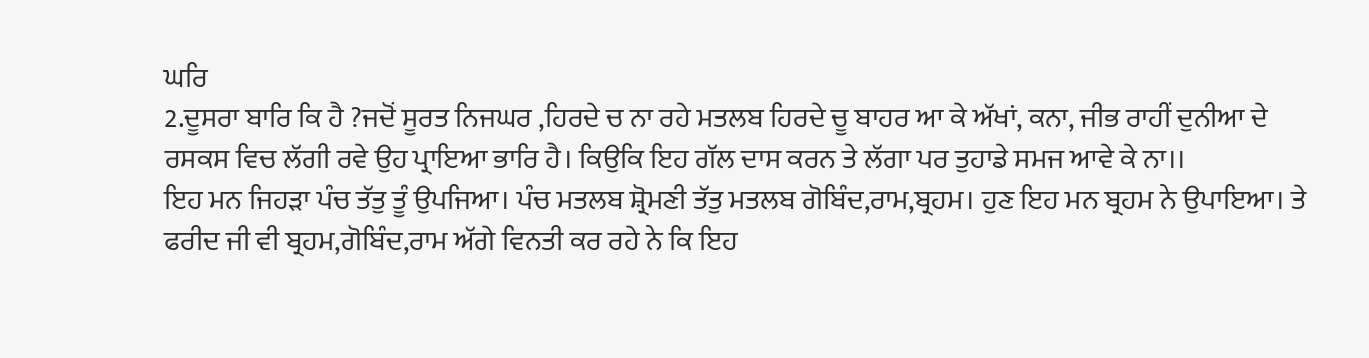ਘਰਿ
2.ਦੂਸਰਾ ਬਾਰਿ ਕਿ ਹੈ ?ਜਦੋਂ ਸੂਰਤ ਨਿਜਘਰ ,ਹਿਰਦੇ ਚ ਨਾ ਰਹੇ ਮਤਲਬ ਹਿਰਦੇ ਚੂ ਬਾਹਰ ਆ ਕੇ ਅੱਖਾਂ, ਕਨਾ, ਜੀਭ ਰਾਹੀਂ ਦੁਨੀਆ ਦੇ ਰਸਕਸ ਵਿਚ ਲੱਗੀ ਰਵੇ ਉਹ ਪ੍ਰਾਇਆ ਭਾਰਿ ਹੈ। ਕਿਉਕਿ ਇਹ ਗੱਲ ਦਾਸ ਕਰਨ ਤੇ ਲੱਗਾ ਪਰ ਤੁਹਾਡੇ ਸਮਜ ਆਵੇ ਕੇ ਨਾ।।
ਇਹ ਮਨ ਜਿਹੜਾ ਪੰਚ ਤੱਤੁ ਤੂੰ ਉਪਜਿਆ। ਪੰਚ ਮਤਲਬ ਸ਼੍ਰੋਮਣੀ ਤੱਤੁ ਮਤਲਬ ਗੋਬਿੰਦ,ਰਾਮ,ਬ੍ਰਹਮ। ਹੁਣ ਇਹ ਮਨ ਬ੍ਰਹਮ ਨੇ ਉਪਾਇਆ। ਤੇ ਫਰੀਦ ਜੀ ਵੀ ਬ੍ਰਹਮ,ਗੋਬਿੰਦ,ਰਾਮ ਅੱਗੇ ਵਿਨਤੀ ਕਰ ਰਹੇ ਨੇ ਕਿ ਇਹ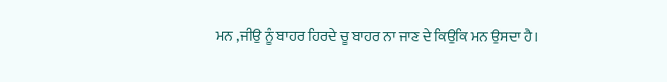ਮਨ ,ਜੀਉ ਨੂੰ ਬਾਹਰ ਹਿਰਦੇ ਚੂ ਬਾਹਰ ਨਾ ਜਾਣ ਦੇ ਕਿਉਕਿ ਮਨ ਉਸਦਾ ਹੈ।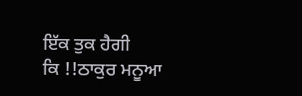ਇੱਕ ਤੁਕ ਹੈਗੀ
ਕਿ !!ਠਾਕੁਰ ਮਨੂਆ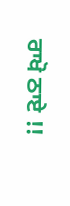ਰਾਖੋ ਠਾਏ !!